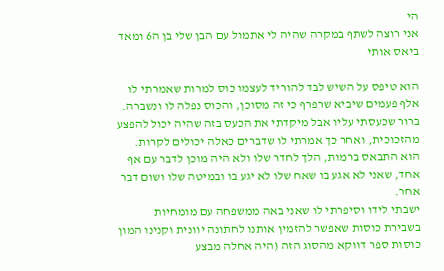הי
אני רוצה לשתף במקרה שהיה לי אתמול עם הבן שלי בן ה6 ומאד ביאס אותי

הוא טיפס על השיש לבד להוריד לעצמו כוס למרות שאמרתי לו אלף פעמים שיביא שרפרף כי זה מסוכן, והכוס נפלה לו ונשברה.
ברור שכעסתי עליו אבל מיקדתי את הכעס בזה שהיה יכול להפצע מהזכוכית, ואחר כך אמרתי לו שדברים כאלה יכולים לקרות.
הוא התבאס ברמות, הלך לחדר שלו ולא היה מוכן לדבר עם אף אחד, שאני לא אגע בו שאח שלו לא יגע בו ובמיטה שלו ושום דבר אחר.
ישבתי לידו וסיפרתי לו שאני באה ממשפחה עם מומחיות בשבירת כוסות שאפשר להזמין אותנו לחתונה יוונית וקנינו המון כוסות ספר דווקא מהסוג הזה (היה אחלה מבצע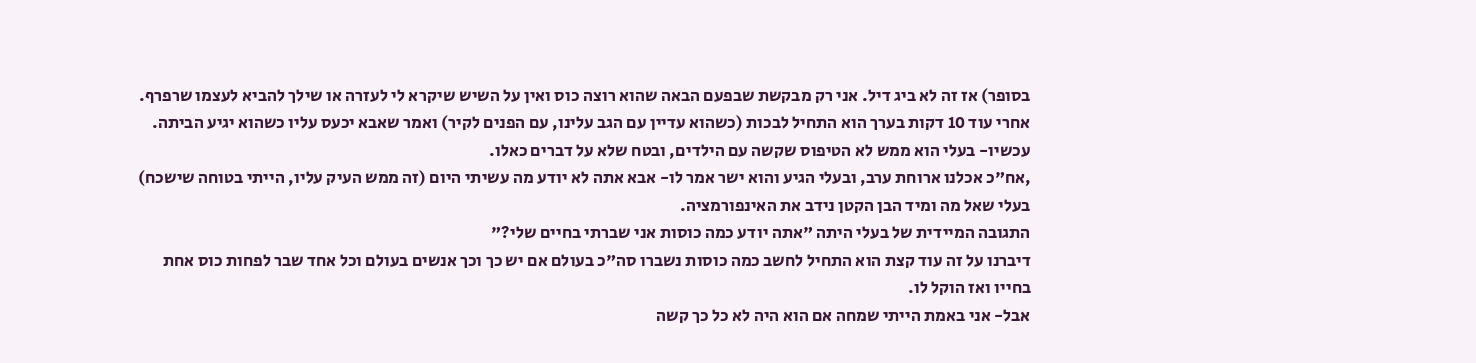בסופר) אז זה לא ביג דיל. אני רק מבקשת שבפעם הבאה שהוא רוצה כוס ואין על השיש שיקרא לי לעזרה או שילך להביא לעצמו שרפרף.
אחרי עוד 10 דקות בערך הוא התחיל לבכות (כשהוא עדיין עם הגב עלינו, עם הפנים לקיר) ואמר שאבא יכעס עליו כשהוא יגיע הביתה.
עכשיו- בעלי הוא ממש לא הטיפוס שקשה עם הילדים, ובטח שלא על דברים כאלו.
,אח"כ אכלנו ארוחת ערב, ובעלי הגיע והוא ישר אמר לו- אבא אתה לא יודע מה עשיתי היום (זה ממש העיק עליו, הייתי בטוחה שישכח)
בעלי שאל מה ומיד הבן הקטן נידב את האינפורמציה.
התגובה המיידית של בעלי היתה "אתה יודע כמה כוסות אני שברתי בחיים שלי?"
דיברנו על זה עוד קצת הוא התחיל לחשב כמה כוסות נשברו סה"כ בעולם אם יש כך וכך אנשים בעולם וכל אחד שבר לפחות כוס אחת בחייו ואז הוקל לו.
אבל- אני באמת הייתי שמחה אם הוא היה לא כל כך קשה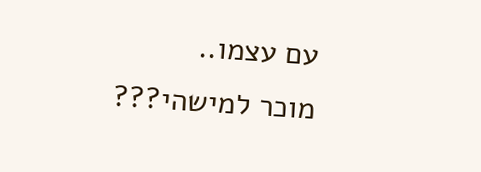עם עצמו..
מוכר למישהי???